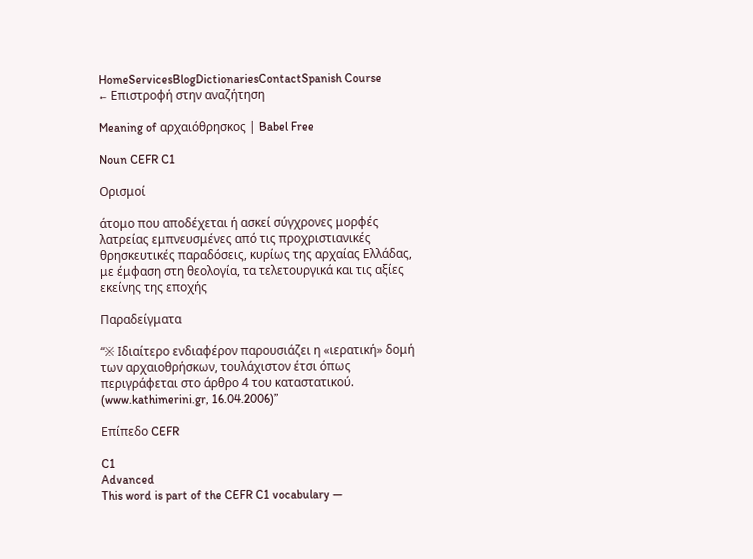HomeServicesBlogDictionariesContactSpanish Course
← Επιστροφή στην αναζήτηση

Meaning of αρχαιόθρησκος | Babel Free

Noun CEFR C1

Ορισμοί

άτομο που αποδέχεται ή ασκεί σύγχρονες μορφές λατρείας εμπνευσμένες από τις προχριστιανικές θρησκευτικές παραδόσεις, κυρίως της αρχαίας Ελλάδας, με έμφαση στη θεολογία, τα τελετουργικά και τις αξίες εκείνης της εποχής

Παραδείγματα

“※ Ιδιαίτερο ενδιαφέρον παρουσιάζει η «ιερατική» δομή των αρχαιοθρήσκων, τουλάχιστον έτσι όπως περιγράφεται στο άρθρο 4 του καταστατικού. (www.kathimerini.gr, 16.04.2006)”

Επίπεδο CEFR

C1
Advanced
This word is part of the CEFR C1 vocabulary —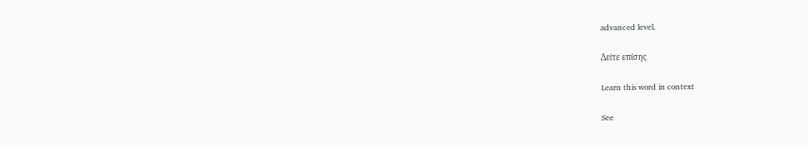advanced level.

Δείτε επίσης

Learn this word in context

See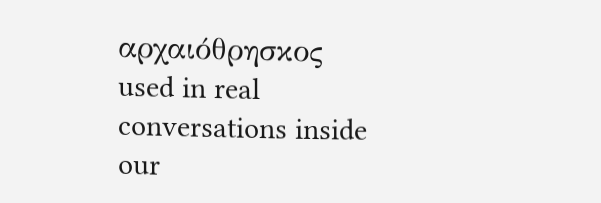αρχαιόθρησκος used in real conversations inside our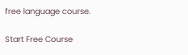free language course.

Start Free Course